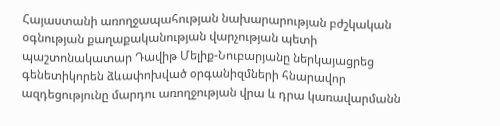Հայաստանի առողջապահության նախարարության բժշկական օգնության քաղաքականության վարչության պետի պաշտոնակատար Դավիթ Մելիք-Նուբարյանը ներկայացրեց գենետիկորեն ձևափոխված օրգանիզմների հնարավոր ազդեցությունը մարդու առողջության վրա և դրա կառավարմանն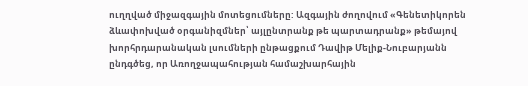ուղղված միջազգային մոտեցումները: Ազգային ժողովում «Գենետիկորեն ձևափոխված օրգանիզմներ՝ այլընտրանք թե պարտադրանք» թեմայով խորհրդարանական լսումների ընթացքում Դավիթ Մելիք-Նուբարյանն ընդգծեց, որ Առողջապահության համաշխարհային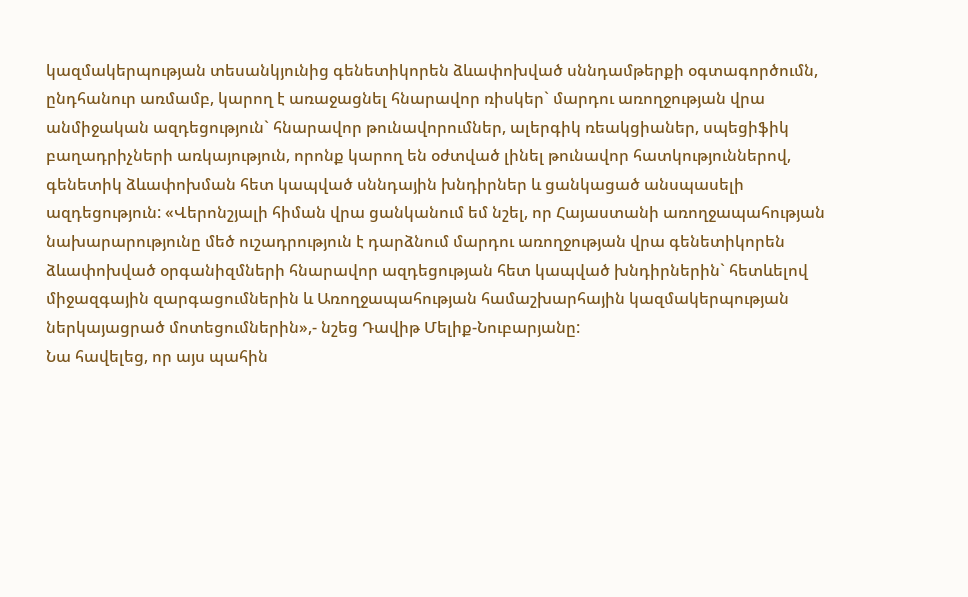կազմակերպության տեսանկյունից գենետիկորեն ձևափոխված սննդամթերքի օգտագործումն, ընդհանուր առմամբ, կարող է առաջացնել հնարավոր ռիսկեր` մարդու առողջության վրա անմիջական ազդեցություն` հնարավոր թունավորումներ, ալերգիկ ռեակցիաներ, սպեցիֆիկ բաղադրիչների առկայություն, որոնք կարող են օժտված լինել թունավոր հատկություններով, գենետիկ ձևափոխման հետ կապված սննդային խնդիրներ և ցանկացած անսպասելի ազդեցություն: «Վերոնշյալի հիման վրա ցանկանում եմ նշել, որ Հայաստանի առողջապահության նախարարությունը մեծ ուշադրություն է դարձնում մարդու առողջության վրա գենետիկորեն ձևափոխված օրգանիզմների հնարավոր ազդեցության հետ կապված խնդիրներին` հետևելով միջազգային զարգացումներին և Առողջապահության համաշխարհային կազմակերպության ներկայացրած մոտեցումներին»,- նշեց Դավիթ Մելիք-Նուբարյանը:
Նա հավելեց, որ այս պահին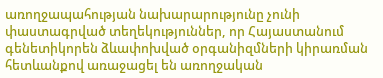առողջապահության նախարարությունը չունի փաստագրված տեղեկություններ, որ Հայաստանում գենետիկորեն ձևափոխված օրգանիզմների կիրառման հետևանքով առաջացել են առողջական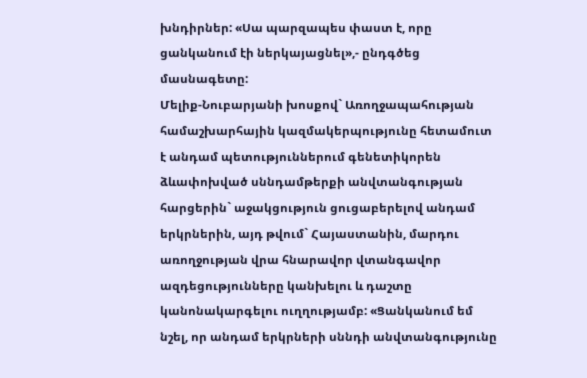խնդիրներ: «Սա պարզապես փաստ է, որը ցանկանում էի ներկայացնել»,- ընդգծեց մասնագետը:
Մելիք-Նուբարյանի խոսքով` Առողջապահության համաշխարհային կազմակերպությունը հետամուտ է անդամ պետություններում գենետիկորեն ձևափոխված սննդամթերքի անվտանգության հարցերին` աջակցություն ցուցաբերելով անդամ երկրներին, այդ թվում` Հայաստանին, մարդու առողջության վրա հնարավոր վտանգավոր ազդեցությունները կանխելու և դաշտը կանոնակարգելու ուղղությամբ: «Ցանկանում եմ նշել, որ անդամ երկրների սննդի անվտանգությունը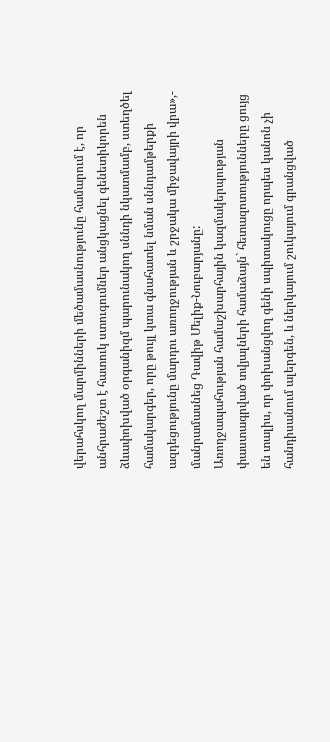վերահսկող մարմինների մեծամասնությունը համարում է, որ անհրաժեշտ է հատուկ ստուգումներ անցկացնել գենետիկորեն ձևափոխված օրգանիզմ պարունակող սննդի նկատմամբ, ստեղծել համակարգեր, որը թույլ կտա գնահատել նման սննդամթերքի ազդեցությունը մարդու առողջության և շրջակա միջավայրի վրա»,- մանրամասնեց Դավիթ Մելիք-Նուբարյանը:
Առողջապահության համաշխարհային կազմակերպության փաստագրված տվյալների համաձայն` հետազոտությունները ցույց են տալիս, որ փոխանցվող գենի սպիտակուցը որպես կանոն չի հանդիսանում ալերգեն, և ներկայում շուկայում գրանցված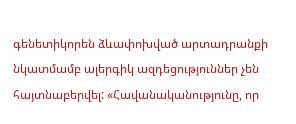գենետիկորեն ձևափոխված արտադրանքի նկատմամբ ալերգիկ ազդեցություններ չեն հայտնաբերվել: «Հավանականությունը, որ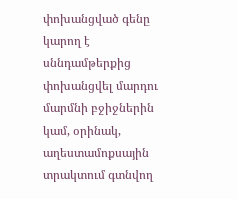փոխանցված գենը կարող է սննդամթերքից փոխանցվել մարդու մարմնի բջիջներին կամ, օրինակ, աղեստամոքսային տրակտում գտնվող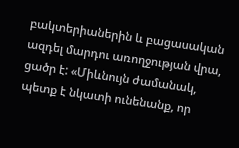բակտերիաներին և բացասական ազդել մարդու առողջության վրա, ցածր է: «Միևնույն ժամանակ, պետք է նկատի ունենանք, որ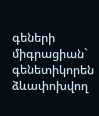գեների միգրացիան` գենետիկորեն ձևափոխվող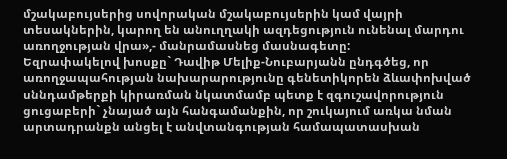մշակաբույսերից սովորական մշակաբույսերին կամ վայրի տեսակներին, կարող են անուղղակի ազդեցություն ունենալ մարդու առողջության վրա»,- մանրամասնեց մասնագետը:
Եզրափակելով խոսքը` Դավիթ Մելիք-Նուբարյանն ընդգծեց, որ առողջապահության նախարարությունը գենետիկորեն ձևափոխված սննդամթերքի կիրառման նկատմամբ պետք է զգուշավորություն ցուցաբերի` չնայած այն հանգամանքին, որ շուկայում առկա նման արտադրանքն անցել է անվտանգության համապատասխան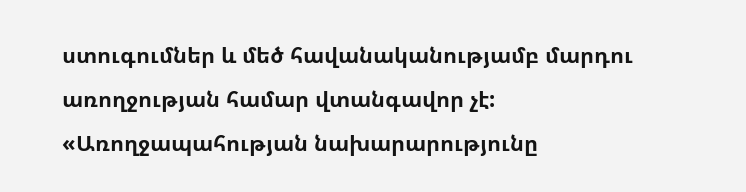ստուգումներ և մեծ հավանականությամբ մարդու առողջության համար վտանգավոր չէ: «Առողջապահության նախարարությունը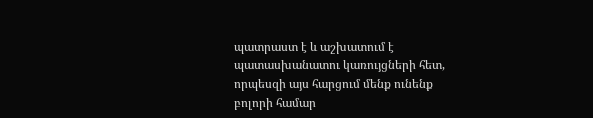պատրաստ է և աշխատում է պատասխանատու կառույցների հետ, որպեսզի այս հարցում մենք ունենք բոլորի համար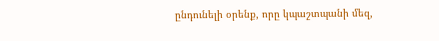ընդունելի օրենք, որը կպաշտպանի մեզ,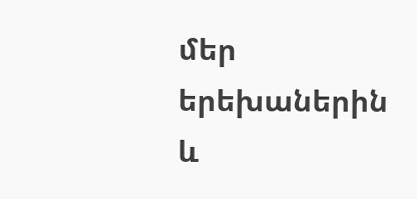մեր երեխաներին և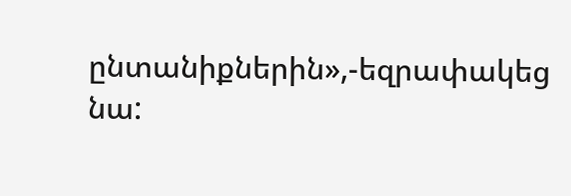ընտանիքներին»,-եզրափակեց նա: